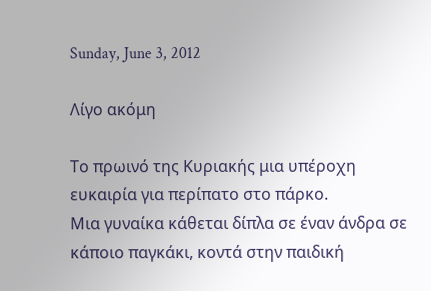Sunday, June 3, 2012

Λίγο ακόμη

Το πρωινό της Κυριακής μια υπέροχη ευκαιρία για περίπατο στο πάρκο.
Μια γυναίκα κάθεται δίπλα σε έναν άνδρα σε κάποιο παγκάκι, κοντά στην παιδική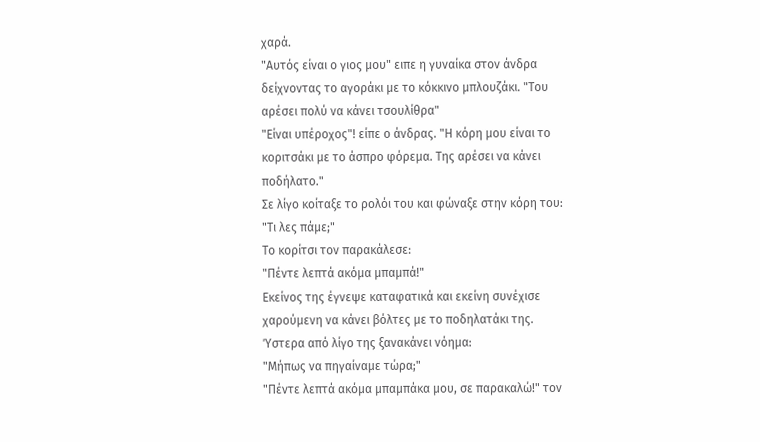χαρά.
"Αυτός είναι ο γιος μου" ειπε η γυναίκα στον άνδρα δείχνοντας το αγοράκι με το κόκκινο μπλουζάκι. "Του αρέσει πολύ να κάνει τσουλίθρα"
"Είναι υπέροχος"! είπε ο άνδρας. "Η κόρη μου είναι το κοριτσάκι με το άσπρο φόρεμα. Της αρέσει να κάνει ποδήλατο."
Σε λίγο κοίταξε το ρολόι του και φώναξε στην κόρη του:
"Τι λες πάμε;"
Το κορίτσι τον παρακάλεσε:
"Πέντε λεπτά ακόμα μπαμπά!"
Εκείνος της έγνεψε καταφατικά και εκείνη συνέχισε χαρούμενη να κάνει βόλτες με το ποδηλατάκι της.
Ύστερα από λίγο της ξανακάνει νόημα:
"Μήπως να πηγαίναμε τώρα;"
"Πέντε λεπτά ακόμα μπαμπάκα μου, σε παρακαλώ!" τον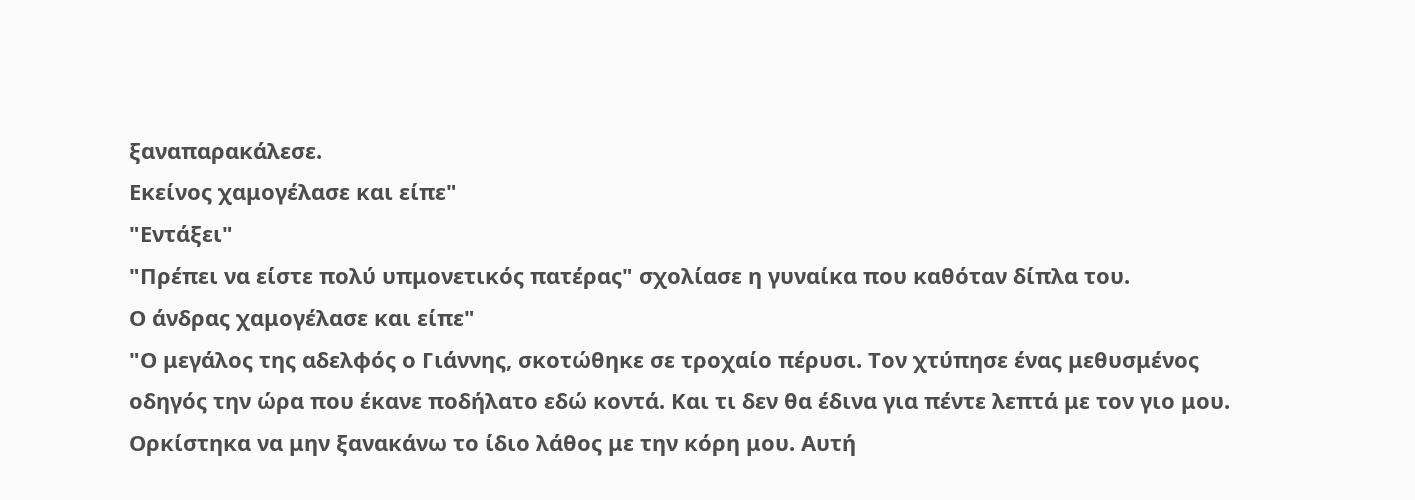ξαναπαρακάλεσε.
Εκείνος χαμογέλασε και είπε"
"Εντάξει"
"Πρέπει να είστε πολύ υπμονετικός πατέρας" σχολίασε η γυναίκα που καθόταν δίπλα του.
Ο άνδρας χαμογέλασε και είπε"
"Ο μεγάλος της αδελφός ο Γιάννης, σκοτώθηκε σε τροχαίο πέρυσι. Τον χτύπησε ένας μεθυσμένος οδηγός την ώρα που έκανε ποδήλατο εδώ κοντά. Και τι δεν θα έδινα για πέντε λεπτά με τον γιο μου. Ορκίστηκα να μην ξανακάνω το ίδιο λάθος με την κόρη μου. Αυτή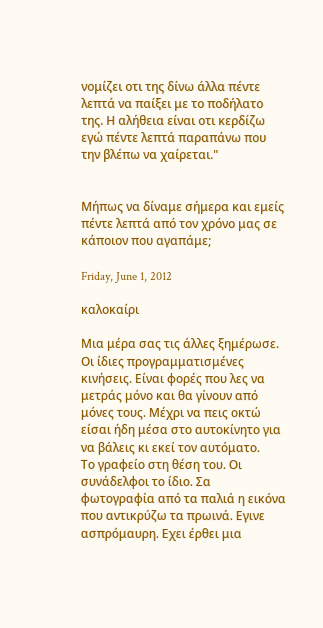νομίζει οτι της δίνω άλλα πέντε λεπτά να παίξει με το ποδήλατο της. Η αλήθεια είναι οτι κερδίζω εγώ πέντε λεπτά παραπάνω που την βλέπω να χαίρεται."


Μήπως να δίναμε σήμερα και εμείς πέντε λεπτά από τον χρόνο μας σε κάποιον που αγαπάμε;

Friday, June 1, 2012

καλοκαίρι

Μια μέρα σας τις άλλες ξημέρωσε. Οι ίδιες προγραμματισμένες κινήσεις. Είναι φορές που λες να μετράς μόνο και θα γίνουν από μόνες τους. Μέχρι να πεις οκτώ είσαι ήδη μέσα στο αυτοκίνητο για να βάλεις κι εκεί τον αυτόματο.
Το γραφείο στη θέση του. Οι συνάδελφοι το ίδιο. Σα φωτογραφία από τα παλιά η εικόνα που αντικρύζω τα πρωινά. Εγινε ασπρόμαυρη. Εχει έρθει μια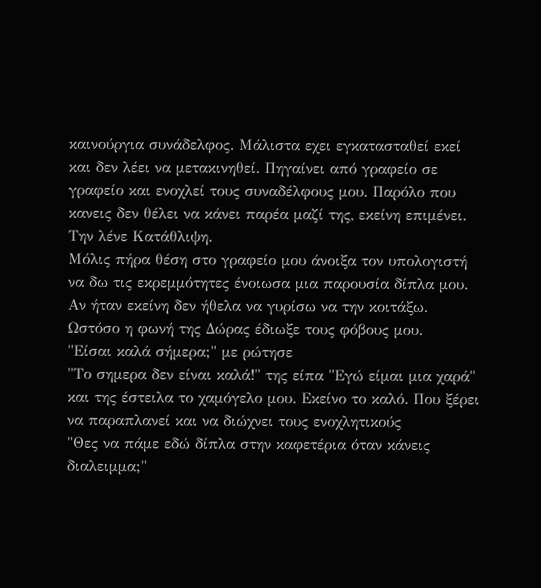καινούργια συνάδελφος. Μάλιστα εχει εγκατασταθεί εκεί και δεν λέει να μετακινηθεί. Πηγαίνει από γραφείο σε γραφείο και ενοχλεί τους συναδέλφους μου. Παρόλο που κανεις δεν θέλει να κάνει παρέα μαζί της, εκείνη επιμένει. Την λένε Κατάθλιψη.
Μόλις πήρα θέση στο γραφείο μου άνοιξα τον υπολογιστή να δω τις εκρεμμότητες ένοιωσα μια παρουσία δίπλα μου. Αν ήταν εκείνη δεν ήθελα να γυρίσω να την κοιτάξω. Ωστόσο η φωνή της Δώρας έδιωξε τους φόβους μου.
"Είσαι καλά σήμερα;" με ρώτησε
"Το σημερα δεν είναι καλά!" της είπα "Εγώ είμαι μια χαρά" και της έστειλα το χαμόγελο μου. Εκείνο το καλό. Που ξέρει να παραπλανεί και να διώχνει τους ενοχλητικούς
"Θες να πάμε εδώ δίπλα στην καφετέρια όταν κάνεις διαλειμμα;"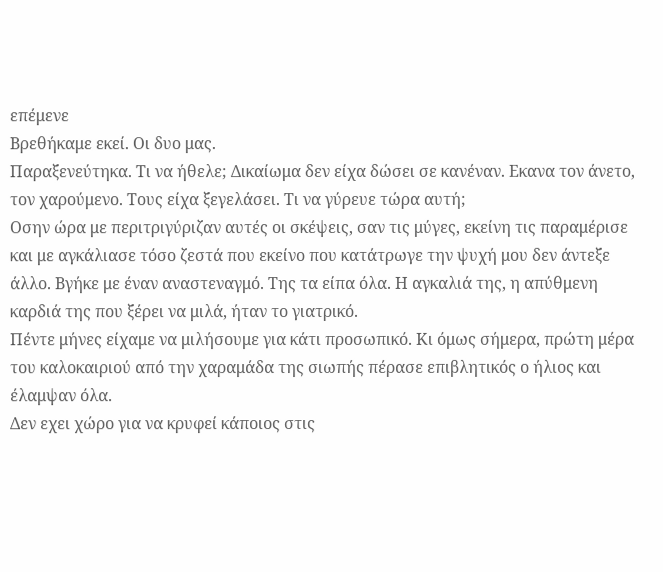επέμενε
Βρεθήκαμε εκεί. Οι δυο μας.
Παραξενεύτηκα. Τι να ήθελε; Δικαίωμα δεν είχα δώσει σε κανέναν. Εκανα τον άνετο, τον χαρούμενο. Τους είχα ξεγελάσει. Τι να γύρευε τώρα αυτή;
Οσην ώρα με περιτριγύριζαν αυτές οι σκέψεις, σαν τις μύγες, εκείνη τις παραμέρισε και με αγκάλιασε τόσο ζεστά που εκείνο που κατάτρωγε την ψυχή μου δεν άντεξε άλλο. Βγήκε με έναν αναστεναγμό. Της τα είπα όλα. Η αγκαλιά της, η απύθμενη καρδιά της που ξέρει να μιλά, ήταν το γιατρικό.
Πέντε μήνες είχαμε να μιλήσουμε για κάτι προσωπικό. Κι όμως σήμερα, πρώτη μέρα του καλοκαιριού από την χαραμάδα της σιωπής πέρασε επιβλητικός ο ήλιος και έλαμψαν όλα.
Δεν εχει χώρο για να κρυφεί κάποιος στις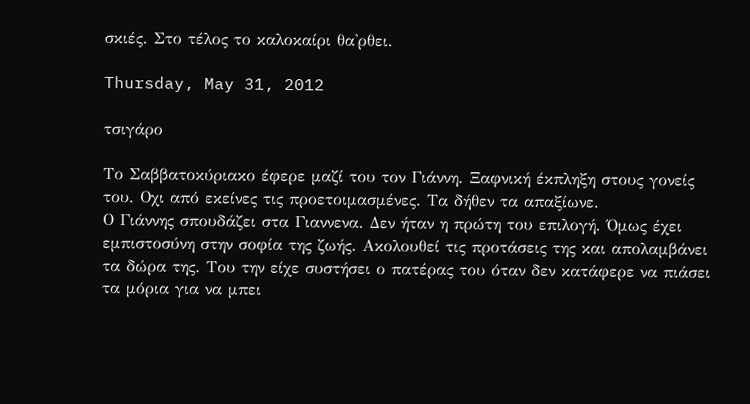σκιές. Στο τέλος το καλοκαίρι θα'ρθει.

Thursday, May 31, 2012

τσιγάρο

Το Σαββατοκύριακο έφερε μαζί του τον Γιάννη. Ξαφνική έκπληξη στους γονείς του. Οχι από εκείνες τις προετοιμασμένες. Τα δήθεν τα απαξίωνε.
Ο Γιάννης σπουδάζει στα Γιαννενα. Δεν ήταν η πρώτη του επιλογή. Όμως έχει εμπιστοσύνη στην σοφία της ζωής. Ακολουθεί τις προτάσεις της και απολαμβάνει τα δώρα της. Του την είχε συστήσει ο πατέρας του όταν δεν κατάφερε να πιάσει τα μόρια για να μπει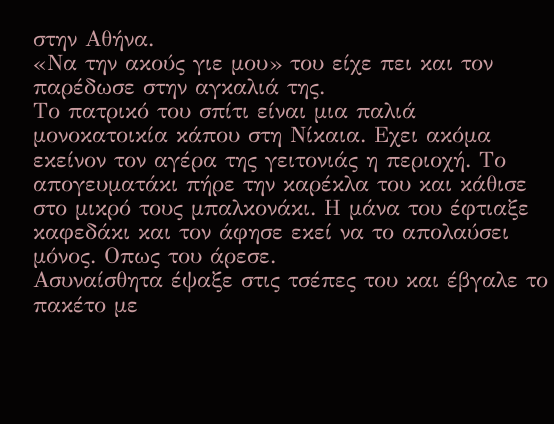στην Αθήνα.
«Να την ακούς γιε μου» του είχε πει και τον παρέδωσε στην αγκαλιά της.
Το πατρικό του σπίτι είναι μια παλιά μονοκατοικία κάπου στη Νίκαια. Εχει ακόμα εκείνον τον αγέρα της γειτονιάς η περιοχή. Το απογευματάκι πήρε την καρέκλα του και κάθισε στο μικρό τους μπαλκονάκι. Η μάνα του έφτιαξε καφεδάκι και τον άφησε εκεί να το απολαύσει μόνος. Οπως του άρεσε.
Ασυναίσθητα έψαξε στις τσέπες του και έβγαλε το πακέτο με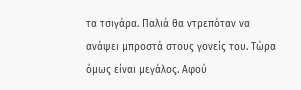τα τσιγάρα. Παλιά θα ντρεπόταν να ανάψει μπροστά στους γονείς του. Τώρα όμως είναι μεγάλος. Αφού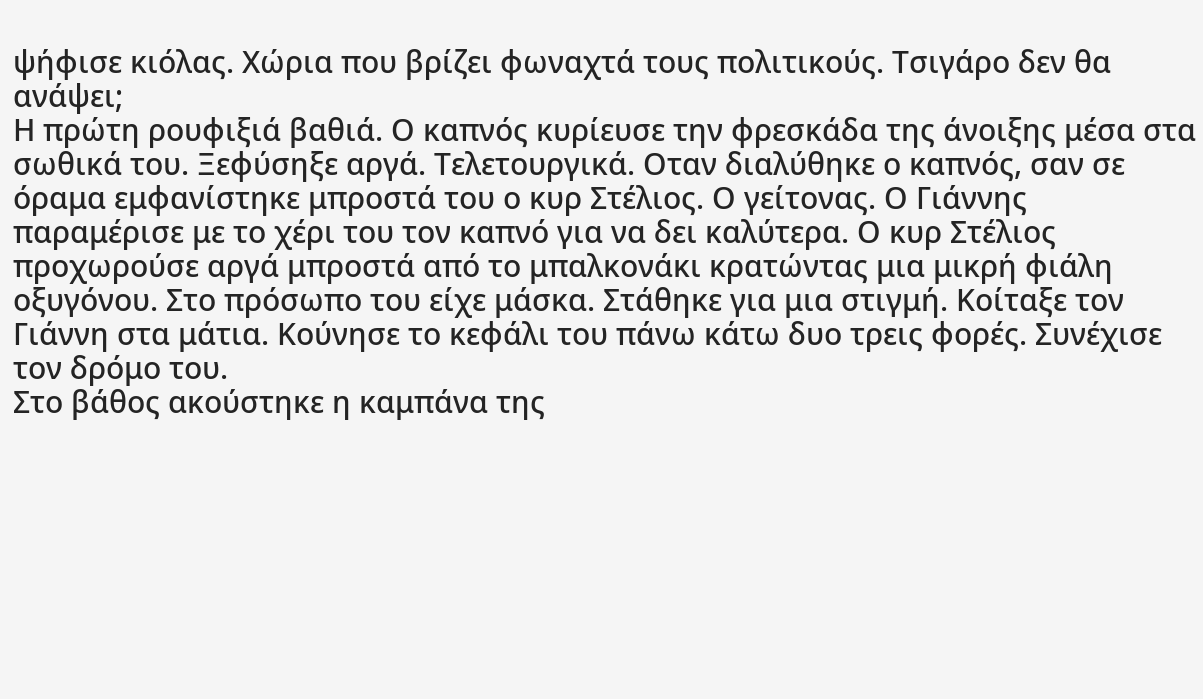ψήφισε κιόλας. Χώρια που βρίζει φωναχτά τους πολιτικούς. Τσιγάρο δεν θα ανάψει;
Η πρώτη ρουφιξιά βαθιά. Ο καπνός κυρίευσε την φρεσκάδα της άνοιξης μέσα στα σωθικά του. Ξεφύσηξε αργά. Τελετουργικά. Οταν διαλύθηκε ο καπνός, σαν σε όραμα εμφανίστηκε μπροστά του ο κυρ Στέλιος. Ο γείτονας. Ο Γιάννης παραμέρισε με το χέρι του τον καπνό για να δει καλύτερα. Ο κυρ Στέλιος προχωρούσε αργά μπροστά από το μπαλκονάκι κρατώντας μια μικρή φιάλη οξυγόνου. Στο πρόσωπο του είχε μάσκα. Στάθηκε για μια στιγμή. Κοίταξε τον Γιάννη στα μάτια. Κούνησε το κεφάλι του πάνω κάτω δυο τρεις φορές. Συνέχισε τον δρόμο του.
Στο βάθος ακούστηκε η καμπάνα της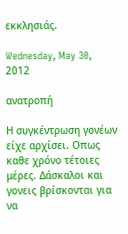εκκλησιάς.

Wednesday, May 30, 2012

ανατροπή

Η συγκέντρωση γονέων είχε αρχίσει. Οπως καθε χρόνο τέτοιες μέρες. Δάσκαλοι και γονεις βρίσκονται για να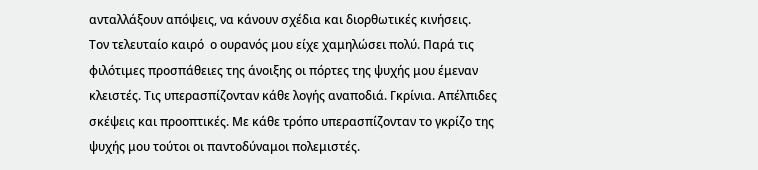ανταλλάξουν απόψεις, να κάνουν σχέδια και διορθωτικές κινήσεις.
Τον τελευταίο καιρό  ο ουρανός μου είχε χαμηλώσει πολύ. Παρά τις φιλότιμες προσπάθειες της άνοιξης οι πόρτες της ψυχής μου έμεναν κλειστές. Τις υπερασπίζονταν κάθε λογής αναποδιά. Γκρίνια. Απέλπιδες σκέψεις και προοπτικές. Με κάθε τρόπο υπερασπίζονταν το γκρίζο της ψυχής μου τούτοι οι παντοδύναμοι πολεμιστές.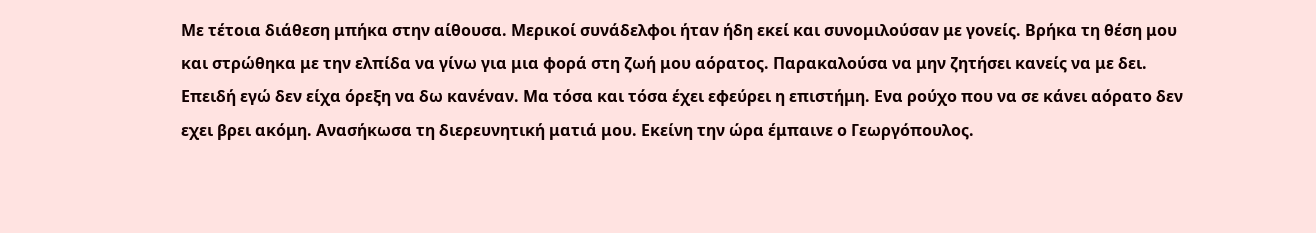Με τέτοια διάθεση μπήκα στην αίθουσα. Μερικοί συνάδελφοι ήταν ήδη εκεί και συνομιλούσαν με γονείς. Βρήκα τη θέση μου και στρώθηκα με την ελπίδα να γίνω για μια φορά στη ζωή μου αόρατος. Παρακαλούσα να μην ζητήσει κανείς να με δει. Επειδή εγώ δεν είχα όρεξη να δω κανέναν. Μα τόσα και τόσα έχει εφεύρει η επιστήμη. Ενα ρούχο που να σε κάνει αόρατο δεν εχει βρει ακόμη. Ανασήκωσα τη διερευνητική ματιά μου. Εκείνη την ώρα έμπαινε ο Γεωργόπουλος.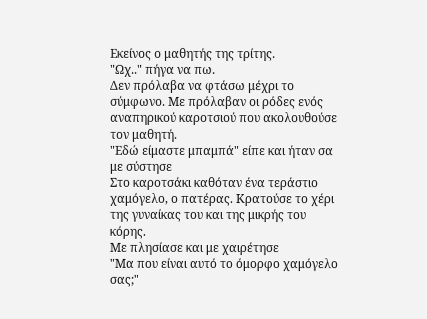Εκείνος ο μαθητής της τρίτης.
"Ωχ.." πήγα να πω.
Δεν πρόλαβα να φτάσω μέχρι το σύμφωνο. Με πρόλαβαν οι ρόδες ενός αναπηρικού καροτσιού που ακολουθούσε τον μαθητή.
"Εδώ είμαστε μπαμπά" είπε και ήταν σα με σύστησε
Στο καροτσάκι καθόταν ένα τεράστιο χαμόγελο, ο πατέρας. Κρατούσε το χέρι της γυναίκας του και της μικρής του κόρης.
Με πλησίασε και με χαιρέτησε
"Μα που είναι αυτό το όμορφο χαμόγελο σας;"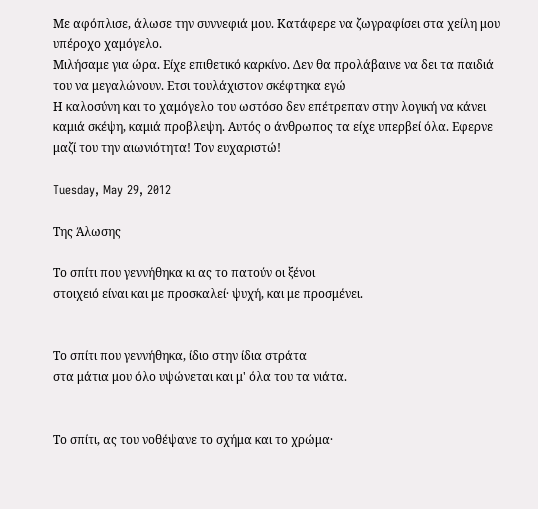Με αφόπλισε, άλωσε την συννεφιά μου. Κατάφερε να ζωγραφίσει στα χείλη μου υπέροχο χαμόγελο.
Μιλήσαμε για ώρα. Είχε επιθετικό καρκίνο. Δεν θα προλάβαινε να δει τα παιδιά του να μεγαλώνουν. Ετσι τουλάχιστον σκέφτηκα εγώ
Η καλοσύνη και το χαμόγελο του ωστόσο δεν επέτρεπαν στην λογική να κάνει καμιά σκέψη, καμιά προβλεψη. Αυτός ο άνθρωπος τα είχε υπερβεί όλα. Εφερνε μαζί του την αιωνιότητα! Τον ευχαριστώ!

Tuesday, May 29, 2012

Της Άλωσης

Το σπίτι που γεννήθηκα κι ας το πατούν οι ξένοι
στοιχειό είναι και με προσκαλεί· ψυχή, και με προσμένει.


Το σπίτι που γεννήθηκα, ίδιο στην ίδια στράτα
στα μάτια μου όλο υψώνεται και μ' όλα του τα νιάτα.


Το σπίτι, ας του νοθέψανε το σχήμα και το χρώμα·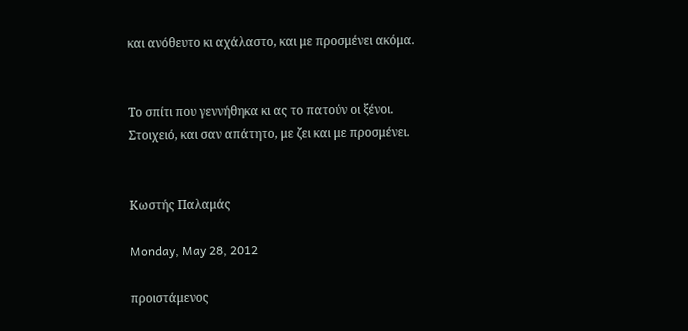και ανόθευτο κι αχάλαστο, και με προσμένει ακόμα.


Το σπίτι που γεννήθηκα κι ας το πατούν οι ξένοι.
Στοιχειό, και σαν απάτητο, με ζει και με προσμένει.


Κωστής Παλαμάς

Monday, May 28, 2012

προιστάμενος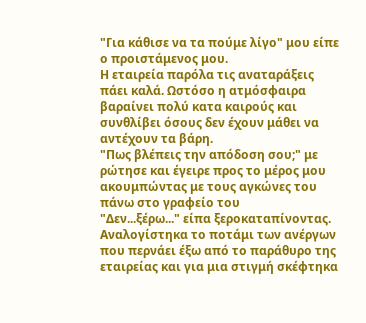"Για κάθισε να τα πούμε λίγο" μου είπε ο προιστάμενος μου.
Η εταιρεία παρόλα τις αναταράξεις πάει καλά. Ωστόσο η ατμόσφαιρα  βαραίνει πολύ κατα καιρούς και συνθλίβει όσους δεν έχουν μάθει να αντέχουν τα βάρη.
"Πως βλέπεις την απόδοση σου;" με ρώτησε και έγειρε προς το μέρος μου ακουμπώντας με τους αγκώνες του πάνω στο γραφείο του
"Δεν...ξέρω..." είπα ξεροκαταπίνοντας. Αναλογίστηκα το ποτάμι των ανέργων που περνάει έξω από το παράθυρο της εταιρείας και για μια στιγμή σκέφτηκα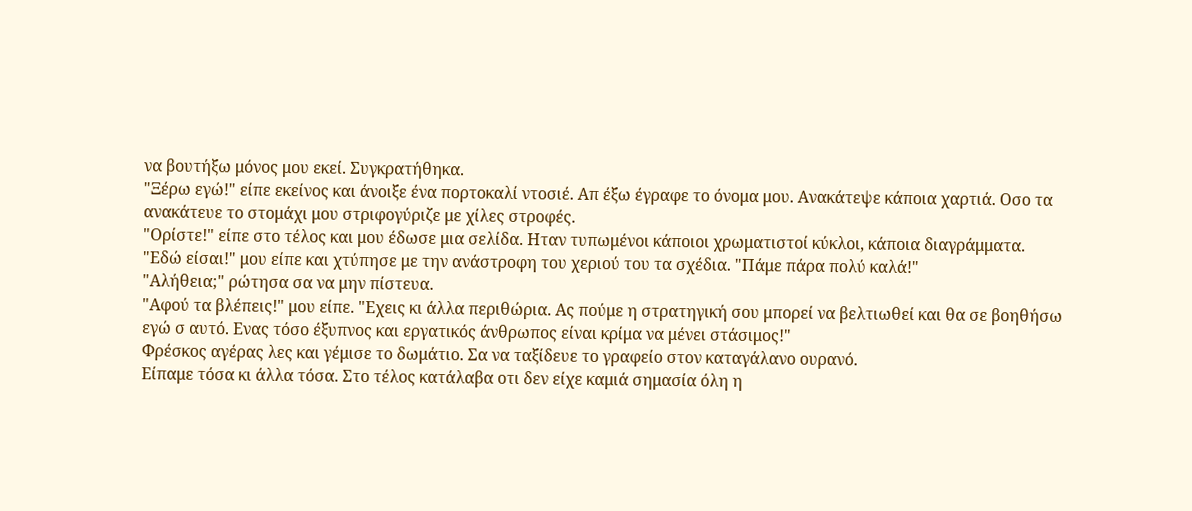να βουτήξω μόνος μου εκεί. Συγκρατήθηκα.
"Ξέρω εγώ!" είπε εκείνος και άνοιξε ένα πορτοκαλί ντοσιέ. Απ έξω έγραφε το όνομα μου. Ανακάτεψε κάποια χαρτιά. Οσο τα ανακάτευε το στομάχι μου στριφογύριζε με χίλες στροφές.
"Ορίστε!" είπε στο τέλος και μου έδωσε μια σελίδα. Ηταν τυπωμένοι κάποιοι χρωματιστοί κύκλοι, κάποια διαγράμματα.
"Εδώ είσαι!" μου είπε και χτύπησε με την ανάστροφη του χεριού του τα σχέδια. "Πάμε πάρα πολύ καλά!"
"Αλήθεια;" ρώτησα σα να μην πίστευα.
"Αφού τα βλέπεις!" μου είπε. "Εχεις κι άλλα περιθώρια. Ας πούμε η στρατηγική σου μπορεί να βελτιωθεί και θα σε βοηθήσω εγώ σ αυτό. Ενας τόσο έξυπνος και εργατικός άνθρωπος είναι κρίμα να μένει στάσιμος!"
Φρέσκος αγέρας λες και γέμισε το δωμάτιο. Σα να ταξίδευε το γραφείο στον καταγάλανο ουρανό.
Είπαμε τόσα κι άλλα τόσα. Στο τέλος κατάλαβα οτι δεν είχε καμιά σημασία όλη η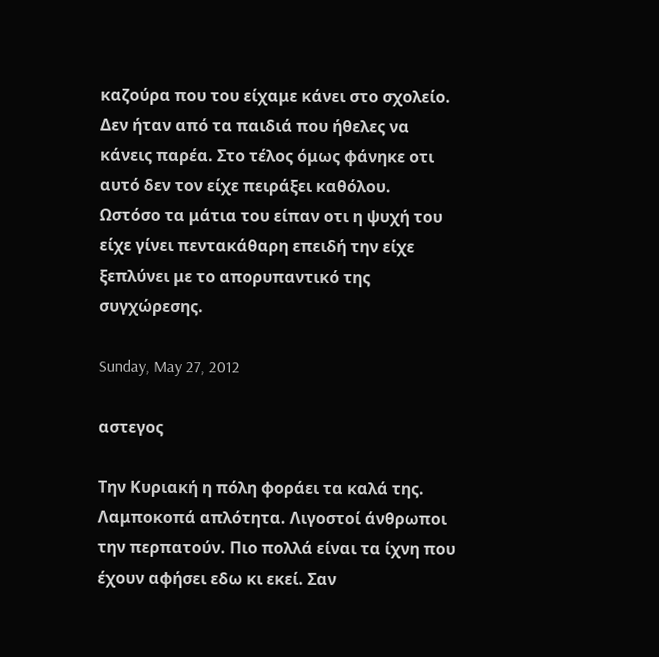καζούρα που του είχαμε κάνει στο σχολείο. Δεν ήταν από τα παιδιά που ήθελες να κάνεις παρέα. Στο τέλος όμως φάνηκε οτι αυτό δεν τον είχε πειράξει καθόλου.
Ωστόσο τα μάτια του είπαν οτι η ψυχή του είχε γίνει πεντακάθαρη επειδή την είχε ξεπλύνει με το απορυπαντικό της συγχώρεσης.

Sunday, May 27, 2012

αστεγος

Την Κυριακή η πόλη φοράει τα καλά της. Λαμποκοπά απλότητα. Λιγοστοί άνθρωποι την περπατούν. Πιο πολλά είναι τα ίχνη που έχουν αφήσει εδω κι εκεί. Σαν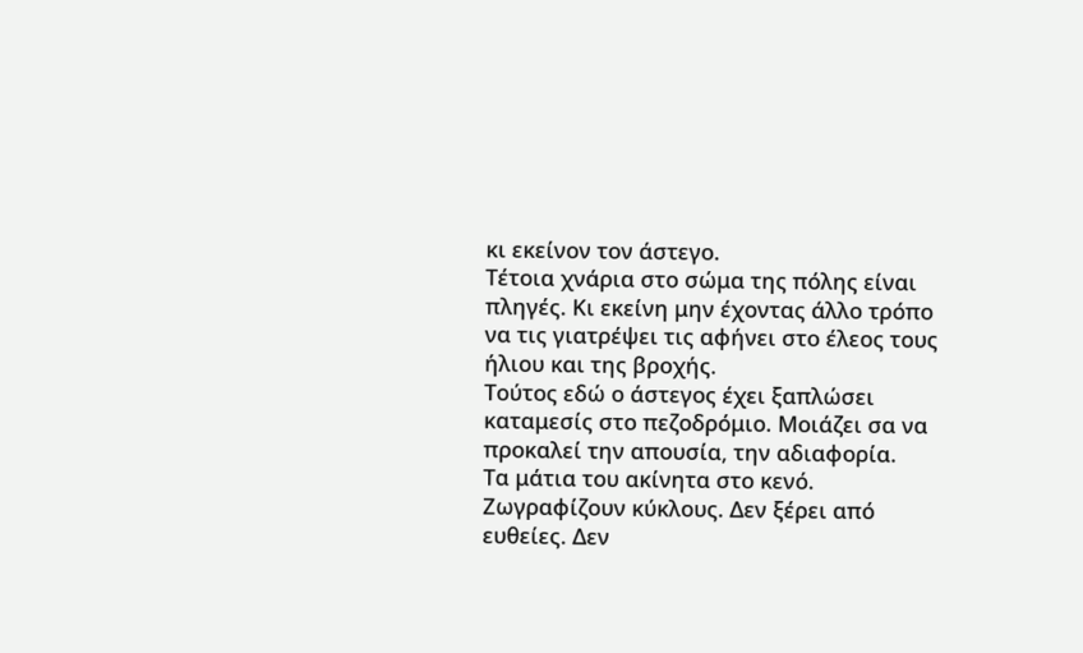κι εκείνον τον άστεγο.
Τέτοια χνάρια στο σώμα της πόλης είναι πληγές. Κι εκείνη μην έχοντας άλλο τρόπο να τις γιατρέψει τις αφήνει στο έλεος τους ήλιου και της βροχής.
Τούτος εδώ ο άστεγος έχει ξαπλώσει καταμεσίς στο πεζοδρόμιο. Μοιάζει σα να προκαλεί την απουσία, την αδιαφορία.
Τα μάτια του ακίνητα στο κενό. Ζωγραφίζουν κύκλους. Δεν ξέρει από ευθείες. Δεν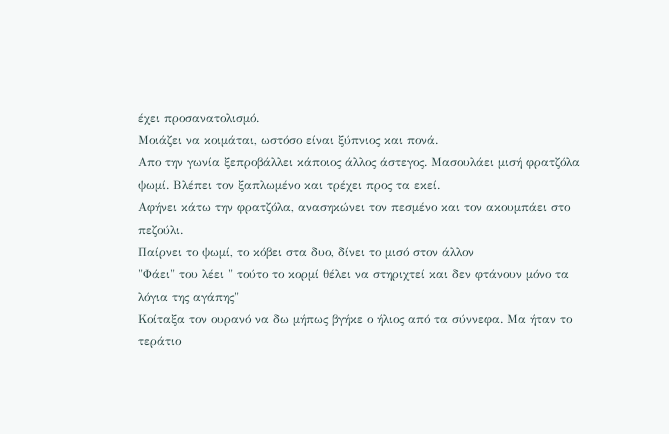έχει προσανατολισμό.
Μοιάζει να κοιμάται, ωστόσο είναι ξύπνιος και πονά.
Απο την γωνία ξεπροβάλλει κάποιος άλλος άστεγος. Μασουλάει μισή φρατζόλα ψωμί. Βλέπει τον ξαπλωμένο και τρέχει προς τα εκεί.
Αφήνει κάτω την φρατζόλα, ανασηκώνει τον πεσμένο και τον ακουμπάει στο πεζούλι.
Παίρνει το ψωμί, το κόβει στα δυο, δίνει το μισό στον άλλον
"Φάει" του λέει " τούτο το κορμί θέλει να στηριχτεί και δεν φτάνουν μόνο τα λόγια της αγάπης"
Κοίταξα τον ουρανό να δω μήπως βγήκε ο ήλιος από τα σύννεφα. Μα ήταν το τεράτιο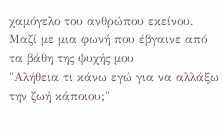χαμόγελο του ανθρώπου εκείνου.
Μαζί με μια φωνή που έβγαινε από τα βάθη της ψυχής μου
"Αλήθεια τι κάνω εγώ για να αλλάξω την ζωή κάποιου;"